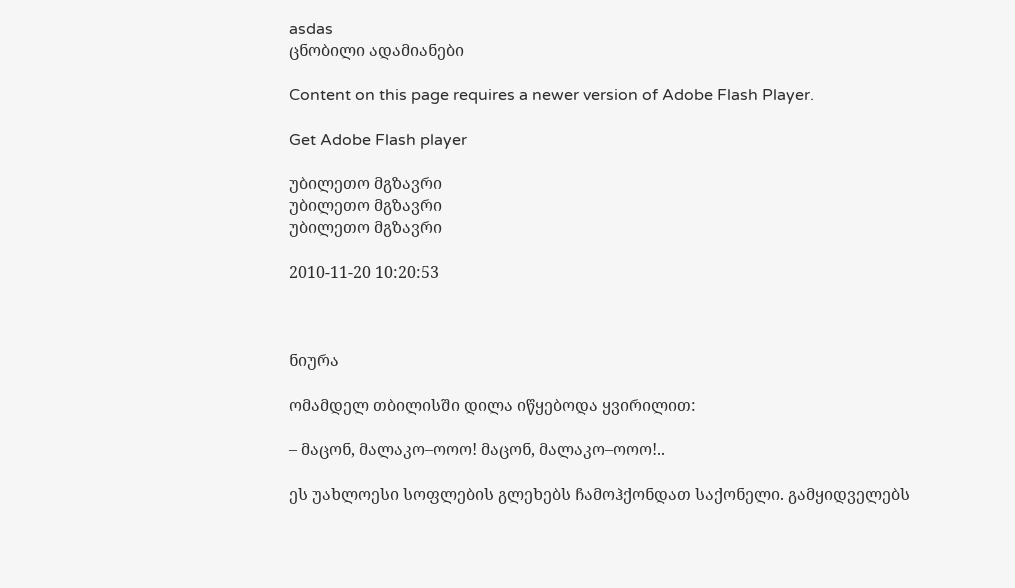asdas
ცნობილი ადამიანები

Content on this page requires a newer version of Adobe Flash Player.

Get Adobe Flash player

უბილეთო მგზავრი
უბილეთო მგზავრი
უბილეთო მგზავრი

2010-11-20 10:20:53



ნიურა

ომამდელ თბილისში დილა იწყებოდა ყვირილით:

– მაცონ, მალაკო–ოოო! მაცონ, მალაკო–ოოო!..

ეს უახლოესი სოფლების გლეხებს ჩამოჰქონდათ საქონელი. გამყიდველებს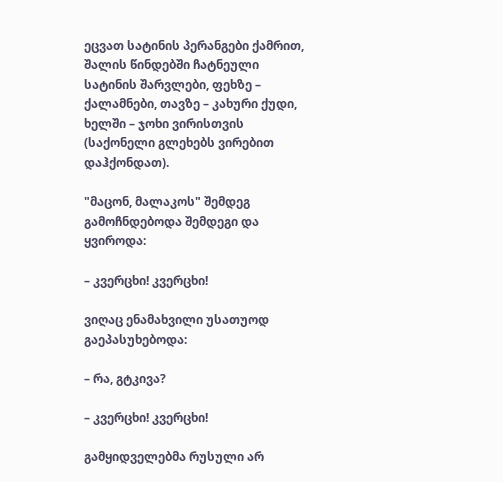ეცვათ სატინის პერანგები ქამრით, შალის წინდებში ჩატნეული სატინის შარვლები, ფეხზე – ქალამნები, თავზე – კახური ქუდი, ხელში – ჯოხი ვირისთვის (საქონელი გლეხებს ვირებით დაჰქონდათ).

"მაცონ, მალაკოს" შემდეგ გამოჩნდებოდა შემდეგი და ყვიროდა:

– კვერცხი! კვერცხი!

ვიღაც ენამახვილი უსათუოდ გაეპასუხებოდა:

– რა, გტკივა?

– კვერცხი! კვერცხი!

გამყიდველებმა რუსული არ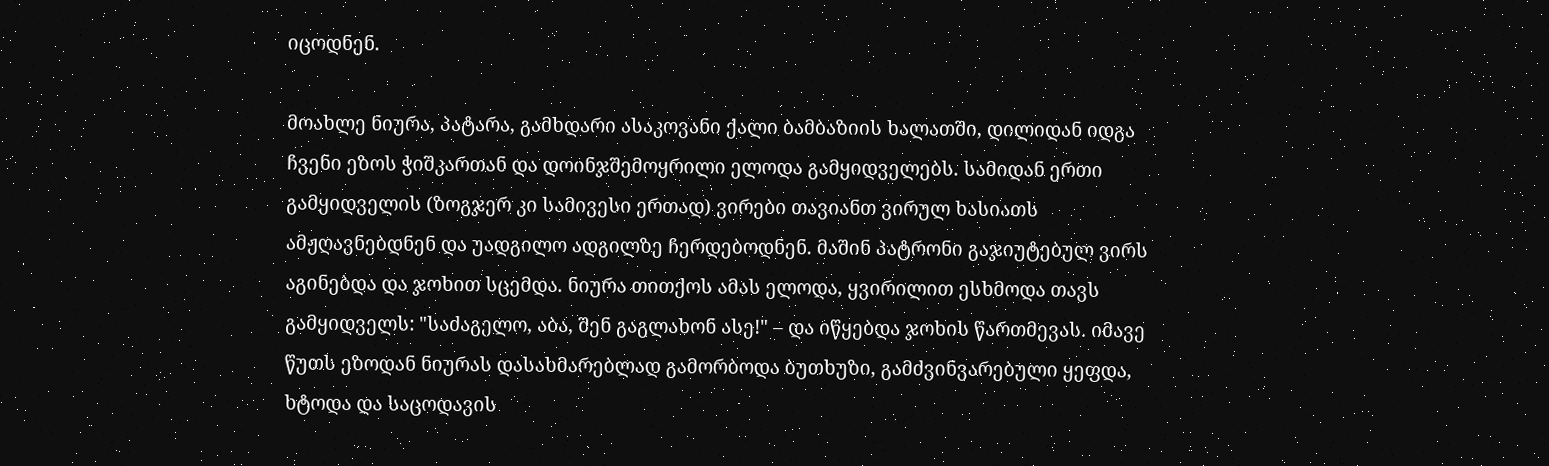იცოდნენ.

მოახლე ნიურა, პატარა, გამხდარი ასაკოვანი ქალი ბამბაზიის ხალათში, დილიდან იდგა ჩვენი ეზოს ჭიშკართან და დოინჯშემოყრილი ელოდა გამყიდველებს. სამიდან ერთი გამყიდველის (ზოგჯერ კი სამივესი ერთად) ვირები თავიანთ ვირულ ხასიათს ამჟღავნებდნენ და უადგილო ადგილზე ჩერდებოდნენ. მაშინ პატრონი გაჯიუტებულ ვირს აგინებდა და ჯოხით სცემდა. ნიურა თითქოს ამას ელოდა, ყვირილით ესხმოდა თავს გამყიდველს: "საძაგელო, აბა, შენ გაგლახონ ასე!" – და იწყებდა ჯოხის წართმევას. იმავე წუთს ეზოდან ნიურას დასახმარებლად გამორბოდა ბუთხუზი, გამძვინვარებული ყეფდა, ხტოდა და საცოდავის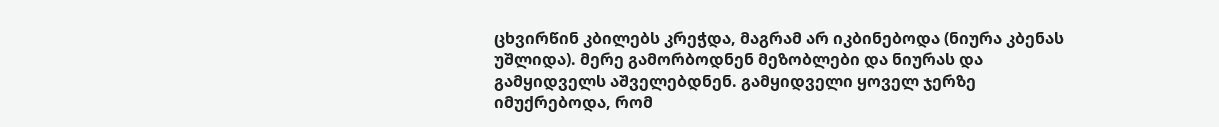ცხვირწინ კბილებს კრეჭდა, მაგრამ არ იკბინებოდა (ნიურა კბენას უშლიდა). მერე გამორბოდნენ მეზობლები და ნიურას და გამყიდველს აშველებდნენ. გამყიდველი ყოველ ჯერზე იმუქრებოდა, რომ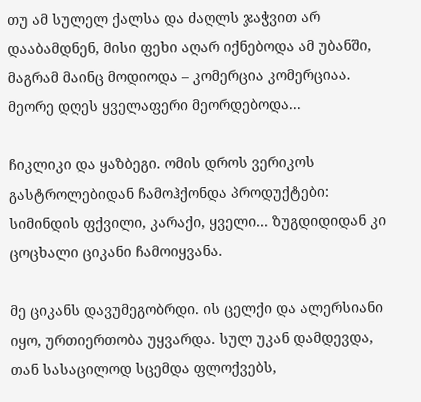თუ ამ სულელ ქალსა და ძაღლს ჯაჭვით არ დააბამდნენ, მისი ფეხი აღარ იქნებოდა ამ უბანში, მაგრამ მაინც მოდიოდა – კომერცია კომერციაა. მეორე დღეს ყველაფერი მეორდებოდა...

ჩიკლიკი და ყაზბეგი. ომის დროს ვერიკოს გასტროლებიდან ჩამოჰქონდა პროდუქტები: სიმინდის ფქვილი, კარაქი, ყველი... ზუგდიდიდან კი ცოცხალი ციკანი ჩამოიყვანა.

მე ციკანს დავუმეგობრდი. ის ცელქი და ალერსიანი იყო, ურთიერთობა უყვარდა. სულ უკან დამდევდა, თან სასაცილოდ სცემდა ფლოქვებს,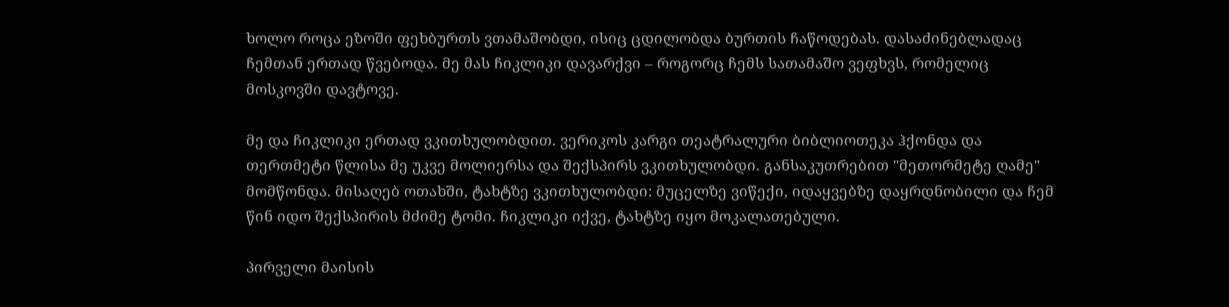ხოლო როცა ეზოში ფეხბურთს ვთამაშობდი, ისიც ცდილობდა ბურთის ჩაწოდებას. დასაძინებლადაც ჩემთან ერთად წვებოდა. მე მას ჩიკლიკი დავარქვი – როგორც ჩემს სათამაშო ვეფხვს, რომელიც მოსკოვში დავტოვე.

მე და ჩიკლიკი ერთად ვკითხულობდით. ვერიკოს კარგი თეატრალური ბიბლიოთეკა ჰქონდა და თერთმეტი წლისა მე უკვე მოლიერსა და შექსპირს ვკითხულობდი. განსაკუთრებით "მეთორმეტე ღამე" მომწონდა. მისაღებ ოთახში, ტახტზე ვკითხულობდი: მუცელზე ვიწექი, იდაყვებზე დაყრდნობილი და ჩემ წინ იდო შექსპირის მძიმე ტომი. ჩიკლიკი იქვე, ტახტზე იყო მოკალათებული.

პირველი მაისის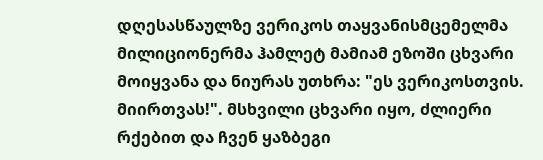დღესასწაულზე ვერიკოს თაყვანისმცემელმა მილიციონერმა ჰამლეტ მამიამ ეზოში ცხვარი მოიყვანა და ნიურას უთხრა: "ეს ვერიკოსთვის. მიირთვას!". მსხვილი ცხვარი იყო, ძლიერი რქებით და ჩვენ ყაზბეგი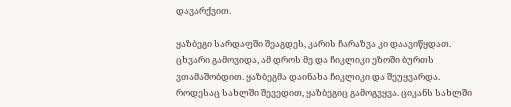დავარქვით.

ყაზბეგი სარდაფში შეაგდეს, კარის ჩარაზვა კი დაავიწყდათ. ცხვარი გამოვიდა, ამ დროს მე და ჩიკლიკი ეზოში ბურთს ვთამაშობდით. ყაზბეგმა დაინახა ჩიკლიკი და შეუყვარდა. როდესაც სახლში შევედით, ყაზბეგიც გამოგვყვა. ციკანს სახლში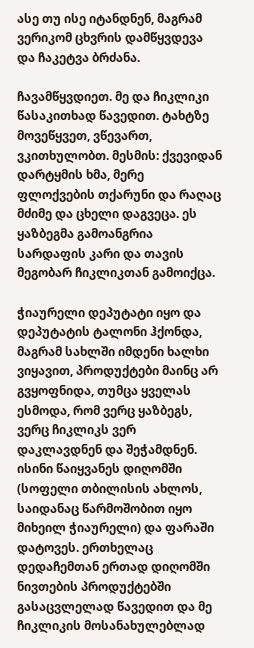ასე თუ ისე იტანდნენ, მაგრამ ვერიკომ ცხვრის დამწყვდევა და ჩაკეტვა ბრძანა.

ჩავამწყვდიეთ. მე და ჩიკლიკი წასაკითხად წავედით. ტახტზე მოვეწყვეთ, ვწევართ, ვკითხულობთ. მესმის: ქვევიდან დარტყმის ხმა, მერე ფლოქვების თქარუნი და რაღაც მძიმე და ცხელი დაგვეცა. ეს ყაზბეგმა გამოანგრია სარდაფის კარი და თავის მეგობარ ჩიკლიკთან გამოიქცა.

ჭიაურელი დეპუტატი იყო და დეპუტატის ტალონი ჰქონდა, მაგრამ სახლში იმდენი ხალხი ვიყავით, პროდუქტები მაინც არ გვყოფნიდა, თუმცა ყველას ესმოდა, რომ ვერც ყაზბეგს, ვერც ჩიკლიკს ვერ დაკლავდნენ და შეჭამდნენ. ისინი წაიყვანეს დიღომში (სოფელი თბილისის ახლოს, საიდანაც წარმოშობით იყო მიხეილ ჭიაურელი) და ფარაში დატოვეს. ერთხელაც დედაჩემთან ერთად დიღომში ნივთების პროდუქტებში გასაცვლელად წავედით და მე ჩიკლიკის მოსანახულებლად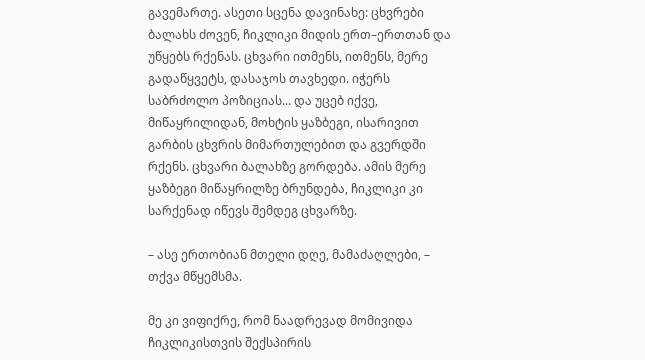გავემართე. ასეთი სცენა დავინახე: ცხვრები ბალახს ძოვენ, ჩიკლიკი მიდის ერთ–ერთთან და უწყებს რქენას. ცხვარი ითმენს, ითმენს, მერე გადაწყვეტს, დასაჯოს თავხედი. იჭერს საბრძოლო პოზიციას... და უცებ იქვე, მიწაყრილიდან, მოხტის ყაზბეგი, ისარივით გარბის ცხვრის მიმართულებით და გვერდში რქენს. ცხვარი ბალახზე გორდება. ამის მერე ყაზბეგი მიწაყრილზე ბრუნდება, ჩიკლიკი კი სარქენად იწევს შემდეგ ცხვარზე.

– ასე ერთობიან მთელი დღე, მამაძაღლები, – თქვა მწყემსმა.

მე კი ვიფიქრე, რომ ნაადრევად მომივიდა ჩიკლიკისთვის შექსპირის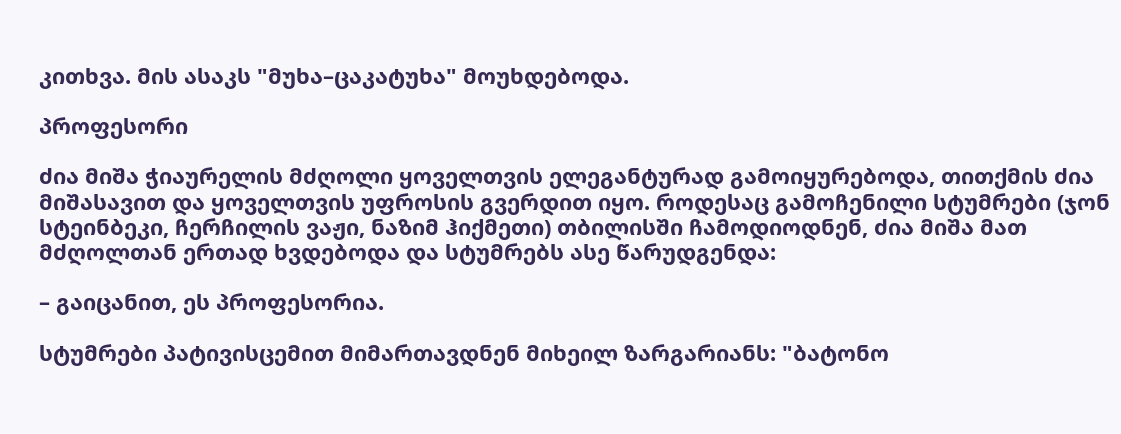კითხვა. მის ასაკს "მუხა–ცაკატუხა" მოუხდებოდა.

პროფესორი

ძია მიშა ჭიაურელის მძღოლი ყოველთვის ელეგანტურად გამოიყურებოდა, თითქმის ძია მიშასავით და ყოველთვის უფროსის გვერდით იყო. როდესაც გამოჩენილი სტუმრები (ჯონ სტეინბეკი, ჩერჩილის ვაჟი, ნაზიმ ჰიქმეთი) თბილისში ჩამოდიოდნენ, ძია მიშა მათ მძღოლთან ერთად ხვდებოდა და სტუმრებს ასე წარუდგენდა:

– გაიცანით, ეს პროფესორია.

სტუმრები პატივისცემით მიმართავდნენ მიხეილ ზარგარიანს: "ბატონო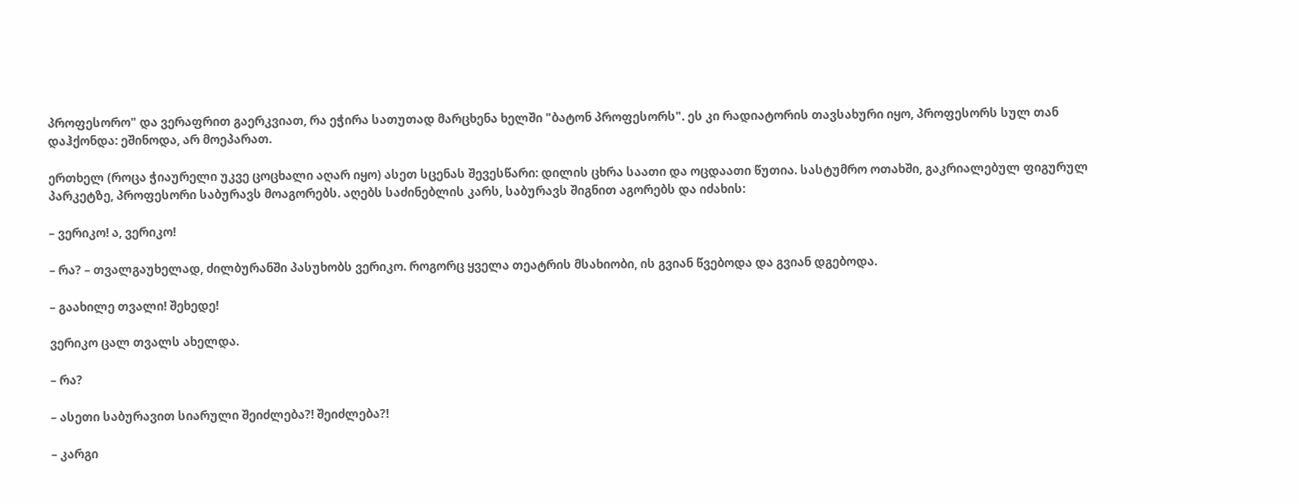პროფესორო" და ვერაფრით გაერკვიათ, რა ეჭირა სათუთად მარცხენა ხელში "ბატონ პროფესორს". ეს კი რადიატორის თავსახური იყო, პროფესორს სულ თან დაჰქონდა: ეშინოდა, არ მოეპარათ.

ერთხელ (როცა ჭიაურელი უკვე ცოცხალი აღარ იყო) ასეთ სცენას შევესწარი: დილის ცხრა საათი და ოცდაათი წუთია. სასტუმრო ოთახში, გაკრიალებულ ფიგურულ პარკეტზე, პროფესორი საბურავს მოაგორებს. აღებს საძინებლის კარს, საბურავს შიგნით აგორებს და იძახის:

– ვერიკო! ა, ვერიკო!

– რა? – თვალგაუხელად, ძილბურანში პასუხობს ვერიკო. როგორც ყველა თეატრის მსახიობი, ის გვიან წვებოდა და გვიან დგებოდა.

– გაახილე თვალი! შეხედე!

ვერიკო ცალ თვალს ახელდა.

– რა?

– ასეთი საბურავით სიარული შეიძლება?! შეიძლება?!

– კარგი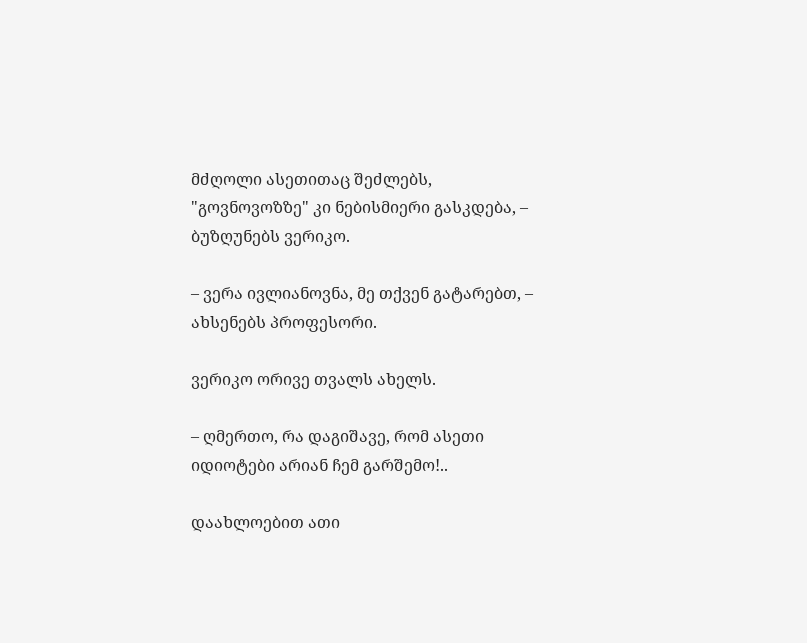მძღოლი ასეთითაც შეძლებს, "გოვნოვოზზე" კი ნებისმიერი გასკდება, – ბუზღუნებს ვერიკო.

– ვერა ივლიანოვნა, მე თქვენ გატარებთ, – ახსენებს პროფესორი.

ვერიკო ორივე თვალს ახელს.

– ღმერთო, რა დაგიშავე, რომ ასეთი იდიოტები არიან ჩემ გარშემო!..

დაახლოებით ათი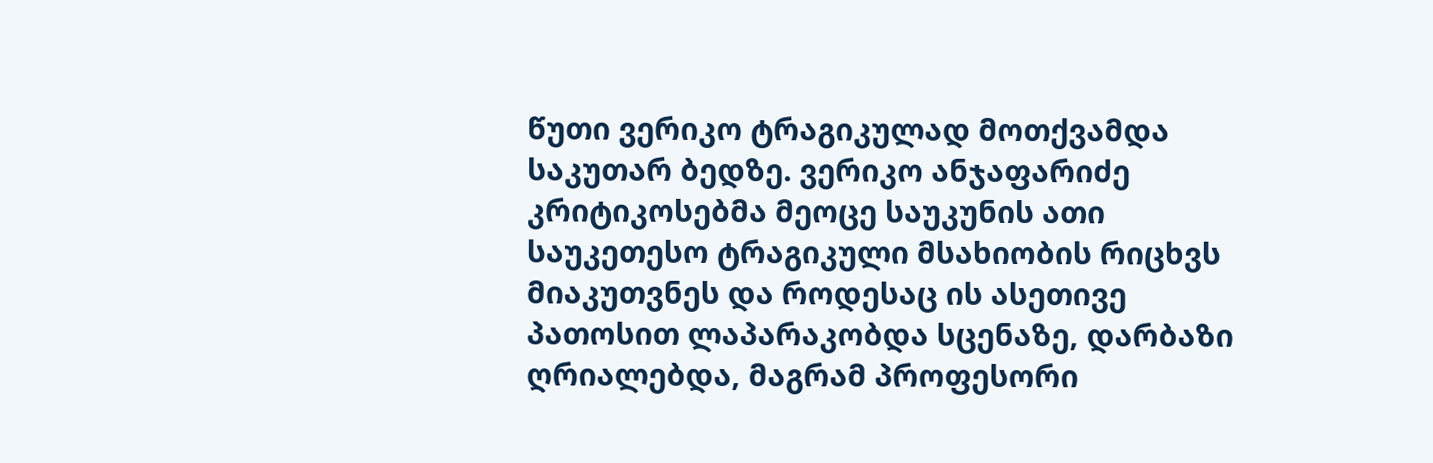წუთი ვერიკო ტრაგიკულად მოთქვამდა საკუთარ ბედზე. ვერიკო ანჯაფარიძე კრიტიკოსებმა მეოცე საუკუნის ათი საუკეთესო ტრაგიკული მსახიობის რიცხვს მიაკუთვნეს და როდესაც ის ასეთივე პათოსით ლაპარაკობდა სცენაზე, დარბაზი ღრიალებდა, მაგრამ პროფესორი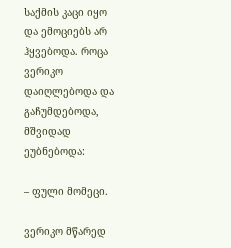საქმის კაცი იყო და ემოციებს არ ჰყვებოდა. როცა ვერიკო დაიღლებოდა და გაჩუმდებოდა, მშვიდად ეუბნებოდა:

– ფული მომეცი.

ვერიკო მწარედ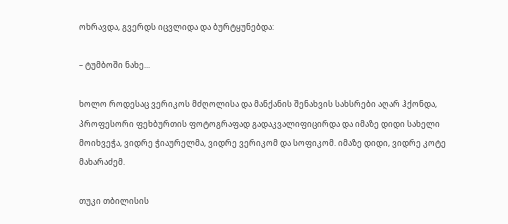ოხრავდა, გვერდს იცვლიდა და ბურტყუნებდა:

– ტუმბოში ნახე...

ხოლო როდესაც ვერიკოს მძღოლისა და მანქანის შენახვის სახსრები აღარ ჰქონდა, პროფესორი ფეხბურთის ფოტოგრაფად გადაკვალიფიცირდა და იმაზე დიდი სახელი მოიხვეჭა, ვიდრე ჭიაურელმა, ვიდრე ვერიკომ და სოფიკომ. იმაზე დიდი, ვიდრე კოტე მახარაძემ.

თუკი თბილისის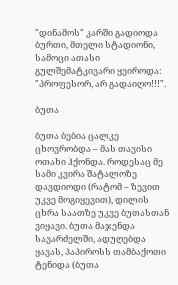"დინამოს" კარში გადიოდა ბურთი, მთელი სტადიონი, სამოცი ათასი გულშემატკივარი ყვიროდა: "პროფესორ, არ გადაიღო!!!".

ბუთა

ბუთა ბებია ცალკე ცხოვრობდა – მას თავისი ოთახი ჰქონდა. როდესაც მე სამი კვირა შატალოზე დავდიოდი (რატომ – ზევით უკვე მოგიყევით), დილის ცხრა საათზე უკვე ბუთასთან ვიყავი. ბუთა მაჯენდა სავარძელში, ადუღებდა ყავას, პაპიროსს თამბაქოთი ტენიდა (ბუთა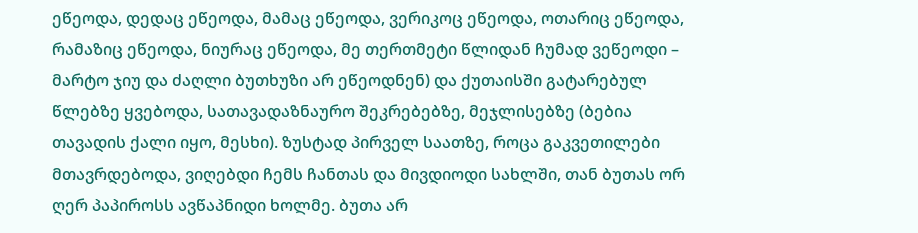ეწეოდა, დედაც ეწეოდა, მამაც ეწეოდა, ვერიკოც ეწეოდა, ოთარიც ეწეოდა, რამაზიც ეწეოდა, ნიურაც ეწეოდა, მე თერთმეტი წლიდან ჩუმად ვეწეოდი – მარტო ჯიუ და ძაღლი ბუთხუზი არ ეწეოდნენ) და ქუთაისში გატარებულ წლებზე ყვებოდა, სათავადაზნაურო შეკრებებზე, მეჯლისებზე (ბებია თავადის ქალი იყო, მესხი). ზუსტად პირველ საათზე, როცა გაკვეთილები მთავრდებოდა, ვიღებდი ჩემს ჩანთას და მივდიოდი სახლში, თან ბუთას ორ ღერ პაპიროსს ავწაპნიდი ხოლმე. ბუთა არ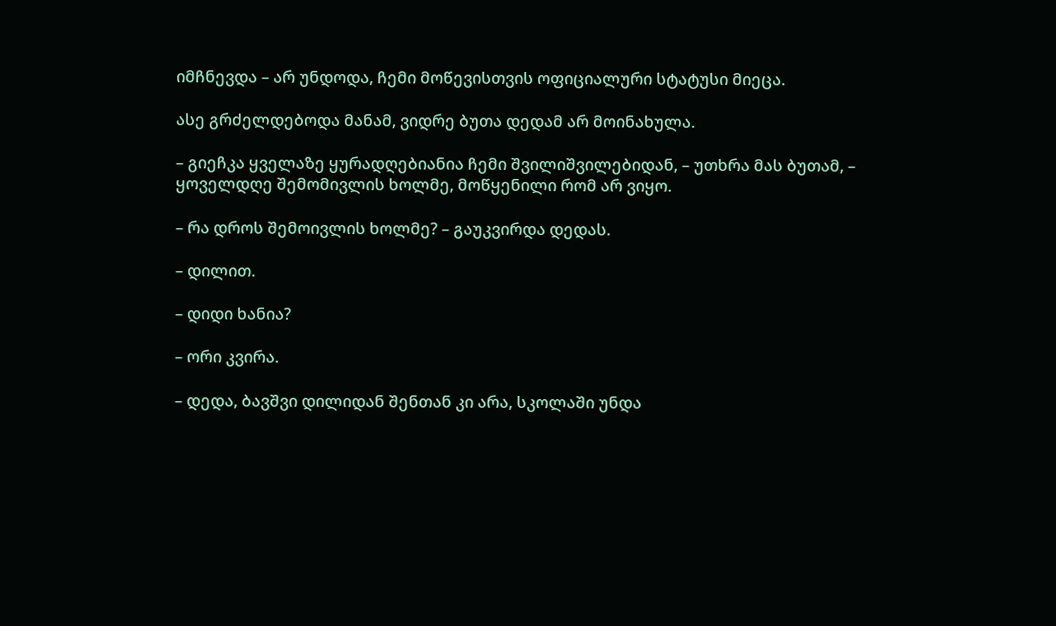იმჩნევდა – არ უნდოდა, ჩემი მოწევისთვის ოფიციალური სტატუსი მიეცა.

ასე გრძელდებოდა მანამ, ვიდრე ბუთა დედამ არ მოინახულა.

– გიეჩკა ყველაზე ყურადღებიანია ჩემი შვილიშვილებიდან, – უთხრა მას ბუთამ, – ყოველდღე შემომივლის ხოლმე, მოწყენილი რომ არ ვიყო.

– რა დროს შემოივლის ხოლმე? – გაუკვირდა დედას.

– დილით.

– დიდი ხანია?

– ორი კვირა.

– დედა, ბავშვი დილიდან შენთან კი არა, სკოლაში უნდა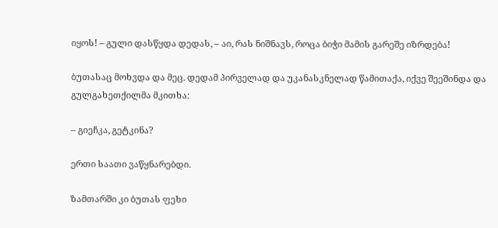იყოს! – გული დასწყდა დედას, – აი, რას ნიშნავს, როცა ბიჭი მამის გარეშე იზრდება!

ბუთასაც მოხვდა და მეც. დედამ პირველად და უკანასკნელად წამითაქა, იქვე შეეშინდა და გულგახეთქილმა მკითხა:

– გიეჩკა, გეტკინა?

ერთი საათი ვაწყნარებდი.

ზამთარში კი ბუთას ფეხი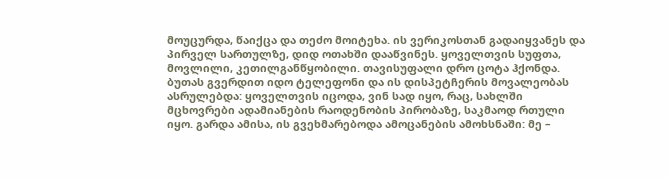მოუცურდა, წაიქცა და თეძო მოიტეხა. ის ვერიკოსთან გადაიყვანეს და პირველ სართულზე, დიდ ოთახში დააწვინეს. ყოველთვის სუფთა, მოვლილი, კეთილგანწყობილი. თავისუფალი დრო ცოტა ჰქონდა. ბუთას გვერდით იდო ტელეფონი და ის დისპეტჩერის მოვალეობას ასრულებდა: ყოველთვის იცოდა, ვინ სად იყო, რაც, სახლში მცხოვრები ადამიანების რაოდენობის პირობაზე, საკმაოდ რთული იყო. გარდა ამისა, ის გვეხმარებოდა ამოცანების ამოხსნაში: მე –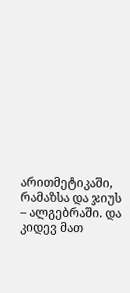არითმეტიკაში, რამაზსა და ჯიუს – ალგებრაში. და კიდევ მათ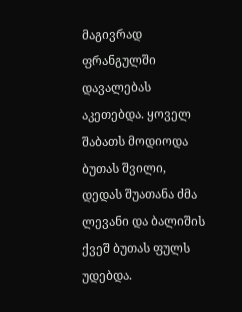მაგივრად ფრანგულში დავალებას აკეთებდა. ყოველ შაბათს მოდიოდა ბუთას შვილი, დედას შუათანა ძმა ლევანი და ბალიშის ქვეშ ბუთას ფულს უდებდა.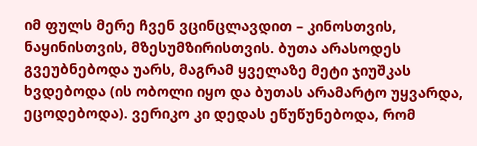იმ ფულს მერე ჩვენ ვცინცლავდით – კინოსთვის, ნაყინისთვის, მზესუმზირისთვის. ბუთა არასოდეს გვეუბნებოდა უარს, მაგრამ ყველაზე მეტი ჯიუშკას ხვდებოდა (ის ობოლი იყო და ბუთას არამარტო უყვარდა, ეცოდებოდა). ვერიკო კი დედას ეწუწუნებოდა, რომ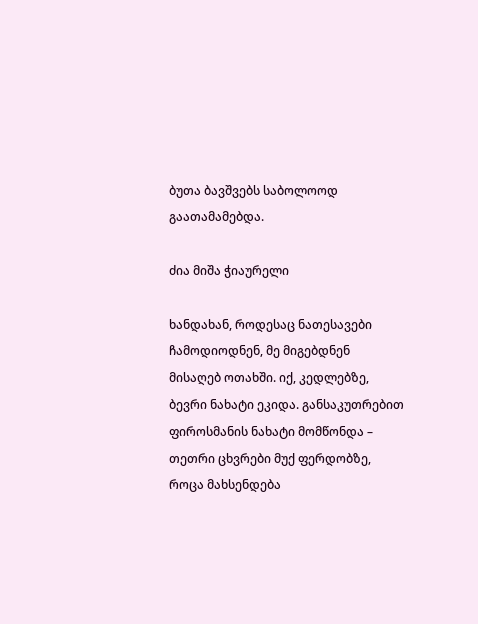ბუთა ბავშვებს საბოლოოდ გაათამამებდა.

ძია მიშა ჭიაურელი

ხანდახან, როდესაც ნათესავები ჩამოდიოდნენ, მე მიგებდნენ მისაღებ ოთახში. იქ, კედლებზე, ბევრი ნახატი ეკიდა. განსაკუთრებით ფიროსმანის ნახატი მომწონდა – თეთრი ცხვრები მუქ ფერდობზე, როცა მახსენდება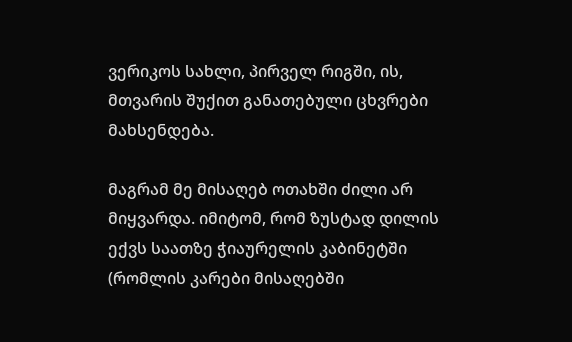ვერიკოს სახლი, პირველ რიგში, ის, მთვარის შუქით განათებული ცხვრები მახსენდება.

მაგრამ მე მისაღებ ოთახში ძილი არ მიყვარდა. იმიტომ, რომ ზუსტად დილის ექვს საათზე ჭიაურელის კაბინეტში (რომლის კარები მისაღებში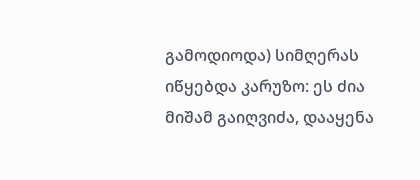გამოდიოდა) სიმღერას იწყებდა კარუზო: ეს ძია მიშამ გაიღვიძა, დააყენა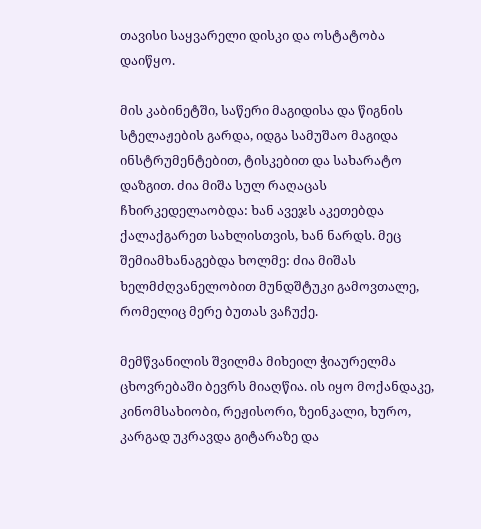თავისი საყვარელი დისკი და ოსტატობა დაიწყო.

მის კაბინეტში, საწერი მაგიდისა და წიგნის სტელაჟების გარდა, იდგა სამუშაო მაგიდა ინსტრუმენტებით, ტისკებით და სახარატო დაზგით. ძია მიშა სულ რაღაცას ჩხირკედელაობდა: ხან ავეჯს აკეთებდა ქალაქგარეთ სახლისთვის, ხან ნარდს. მეც შემიამხანაგებდა ხოლმე: ძია მიშას ხელმძღვანელობით მუნდშტუკი გამოვთალე, რომელიც მერე ბუთას ვაჩუქე.

მემწვანილის შვილმა მიხეილ ჭიაურელმა ცხოვრებაში ბევრს მიაღწია. ის იყო მოქანდაკე, კინომსახიობი, რეჟისორი, ზეინკალი, ხურო, კარგად უკრავდა გიტარაზე და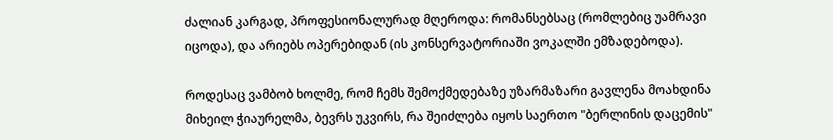ძალიან კარგად, პროფესიონალურად მღეროდა: რომანსებსაც (რომლებიც უამრავი იცოდა), და არიებს ოპერებიდან (ის კონსერვატორიაში ვოკალში ემზადებოდა).

როდესაც ვამბობ ხოლმე, რომ ჩემს შემოქმედებაზე უზარმაზარი გავლენა მოახდინა მიხეილ ჭიაურელმა, ბევრს უკვირს, რა შეიძლება იყოს საერთო "ბერლინის დაცემის"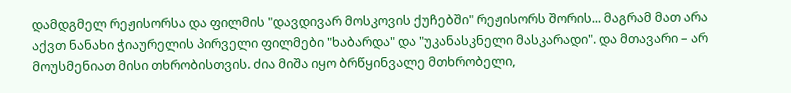დამდგმელ რეჟისორსა და ფილმის "დავდივარ მოსკოვის ქუჩებში" რეჟისორს შორის... მაგრამ მათ არა აქვთ ნანახი ჭიაურელის პირველი ფილმები "ხაბარდა" და "უკანასკნელი მასკარადი". და მთავარი – არ მოუსმენიათ მისი თხრობისთვის. ძია მიშა იყო ბრწყინვალე მთხრობელი,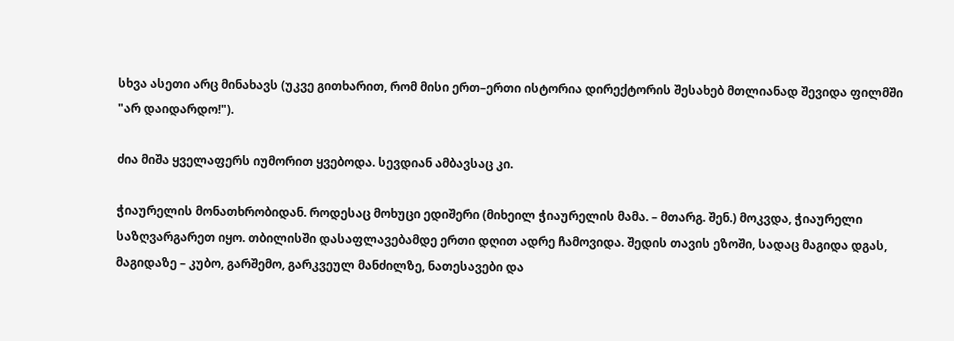სხვა ასეთი არც მინახავს (უკვე გითხარით, რომ მისი ერთ–ერთი ისტორია დირექტორის შესახებ მთლიანად შევიდა ფილმში "არ დაიდარდო!").

ძია მიშა ყველაფერს იუმორით ყვებოდა. სევდიან ამბავსაც კი.

ჭიაურელის მონათხრობიდან. როდესაც მოხუცი ედიშერი (მიხეილ ჭიაურელის მამა. – მთარგ. შენ.) მოკვდა, ჭიაურელი საზღვარგარეთ იყო. თბილისში დასაფლავებამდე ერთი დღით ადრე ჩამოვიდა. შედის თავის ეზოში, სადაც მაგიდა დგას, მაგიდაზე – კუბო, გარშემო, გარკვეულ მანძილზე, ნათესავები და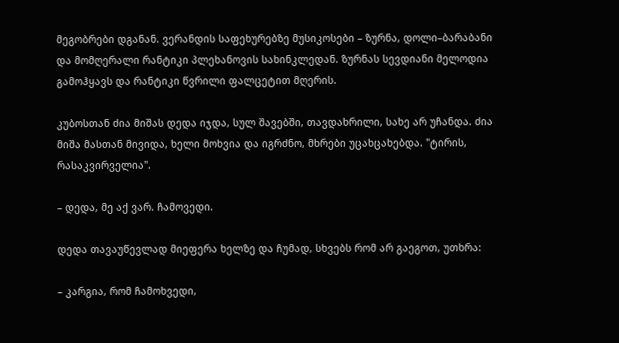მეგობრები დგანან. ვერანდის საფეხურებზე მუსიკოსები – ზურნა, დოლი–ბარაბანი და მომღერალი რანტიკი პლეხანოვის სახინკლედან. ზურნას სევდიანი მელოდია გამოჰყავს და რანტიკი წვრილი ფალცეტით მღერის.

კუბოსთან ძია მიშას დედა იჯდა, სულ შავებში, თავდახრილი, სახე არ უჩანდა. ძია მიშა მასთან მივიდა, ხელი მოხვია და იგრძნო, მხრები უცახცახებდა. "ტირის, რასაკვირველია".

– დედა, მე აქ ვარ. ჩამოვედი.

დედა თავაუწევლად მიეფერა ხელზე და ჩუმად, სხვებს რომ არ გაეგოთ, უთხრა:

– კარგია, რომ ჩამოხვედი,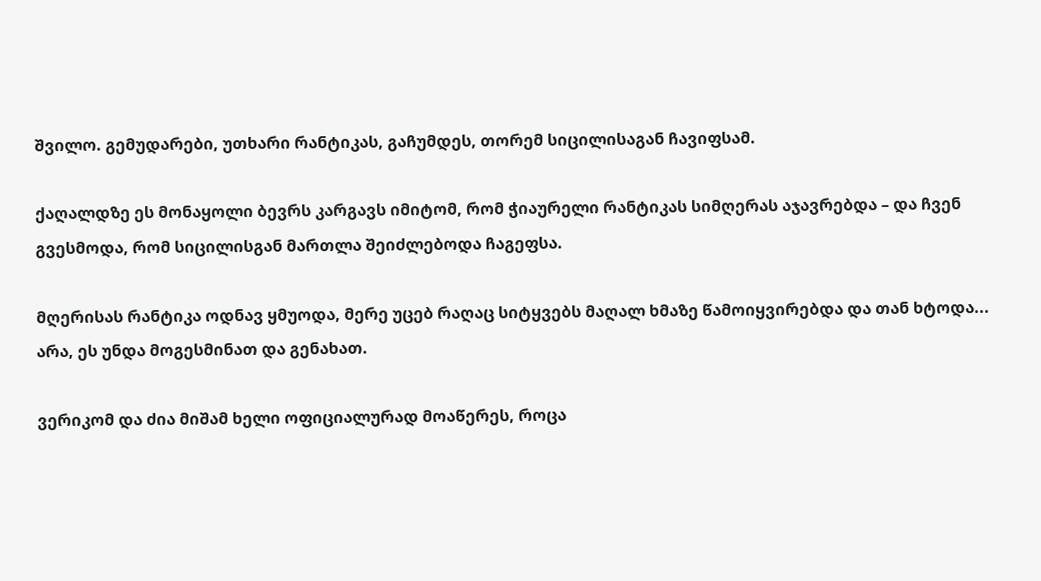შვილო. გემუდარები, უთხარი რანტიკას, გაჩუმდეს, თორემ სიცილისაგან ჩავიფსამ.

ქაღალდზე ეს მონაყოლი ბევრს კარგავს იმიტომ, რომ ჭიაურელი რანტიკას სიმღერას აჯავრებდა – და ჩვენ გვესმოდა, რომ სიცილისგან მართლა შეიძლებოდა ჩაგეფსა.

მღერისას რანტიკა ოდნავ ყმუოდა, მერე უცებ რაღაც სიტყვებს მაღალ ხმაზე წამოიყვირებდა და თან ხტოდა... არა, ეს უნდა მოგესმინათ და გენახათ.

ვერიკომ და ძია მიშამ ხელი ოფიციალურად მოაწერეს, როცა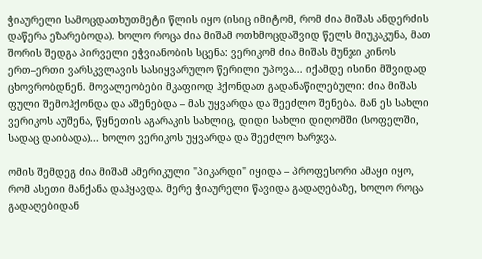ჭიაურელი სამოცდათხუთმეტი წლის იყო (ისიც იმიტომ, რომ ძია მიშას ანდერძის დაწერა ეზარებოდა). ხოლო როცა ძია მიშამ ოთხმოცდაშვიდ წელს მიუკაკუნა, მათ შორის შედგა პირველი ეჭვიანობის სცენა: ვერიკომ ძია მიშას მუნჯი კინოს ერთ–ერთი ვარსკვლავის სასიყვარულო წერილი უპოვა... იქამდე ისინი მშვიდად ცხოვრობდნენ. მოვალეობები მკაფიოდ ჰქონდათ გადანაწილებული: ძია მიშას ფული შემოჰქონდა და აშენებდა – მას უყვარდა და შეეძლო შენება. მან ეს სახლი ვერიკოს აუშენა, წყნეთის აგარაკის სახლიც, დიდი სახლი დიღომში (სოფელში, სადაც დაიბადა)... ხოლო ვერიკოს უყვარდა და შეეძლო ხარჯვა.

ომის შემდეგ ძია მიშამ ამერიკული "პიკარდი" იყიდა – პროფესორი ამაყი იყო, რომ ასეთი მანქანა დაჰყავდა. მერე ჭიაურელი წავიდა გადაღებაზე, ხოლო როცა გადაღებიდან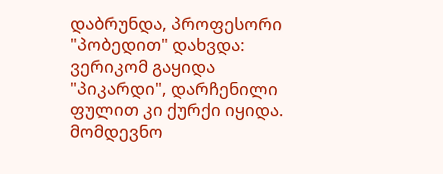დაბრუნდა, პროფესორი "პობედით" დახვდა: ვერიკომ გაყიდა "პიკარდი", დარჩენილი ფულით კი ქურქი იყიდა. მომდევნო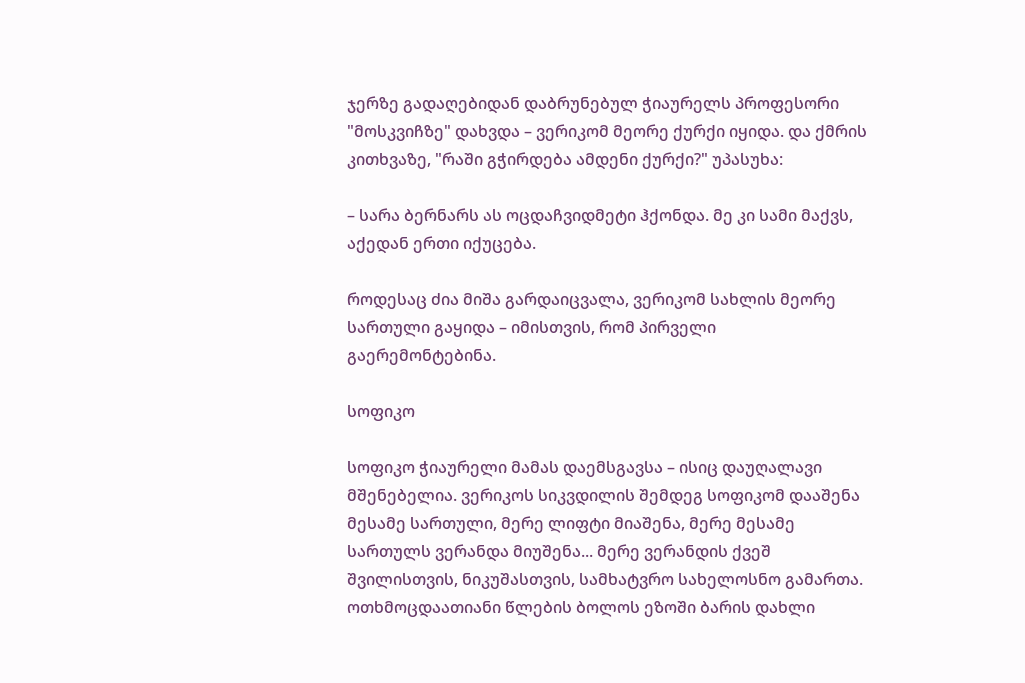ჯერზე გადაღებიდან დაბრუნებულ ჭიაურელს პროფესორი "მოსკვიჩზე" დახვდა – ვერიკომ მეორე ქურქი იყიდა. და ქმრის კითხვაზე, "რაში გჭირდება ამდენი ქურქი?" უპასუხა:

– სარა ბერნარს ას ოცდაჩვიდმეტი ჰქონდა. მე კი სამი მაქვს, აქედან ერთი იქუცება.

როდესაც ძია მიშა გარდაიცვალა, ვერიკომ სახლის მეორე სართული გაყიდა – იმისთვის, რომ პირველი გაერემონტებინა.

სოფიკო

სოფიკო ჭიაურელი მამას დაემსგავსა – ისიც დაუღალავი მშენებელია. ვერიკოს სიკვდილის შემდეგ სოფიკომ დააშენა მესამე სართული, მერე ლიფტი მიაშენა, მერე მესამე სართულს ვერანდა მიუშენა... მერე ვერანდის ქვეშ შვილისთვის, ნიკუშასთვის, სამხატვრო სახელოსნო გამართა. ოთხმოცდაათიანი წლების ბოლოს ეზოში ბარის დახლი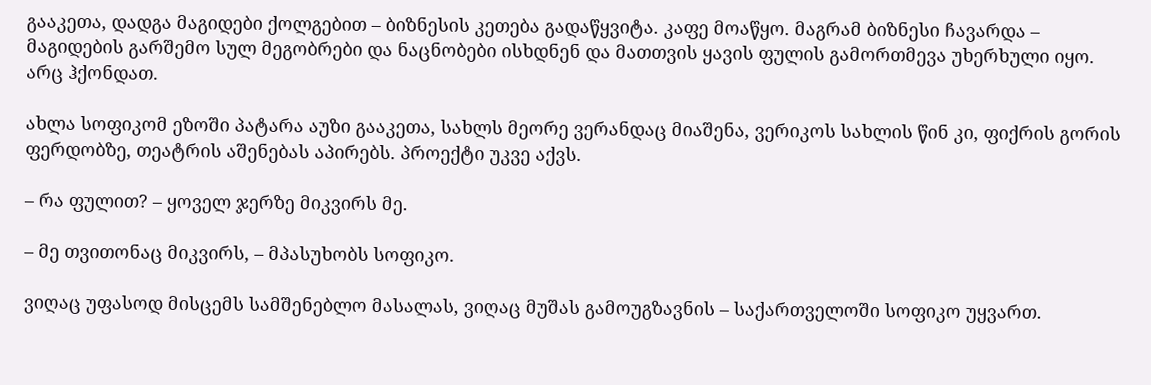გააკეთა, დადგა მაგიდები ქოლგებით – ბიზნესის კეთება გადაწყვიტა. კაფე მოაწყო. მაგრამ ბიზნესი ჩავარდა – მაგიდების გარშემო სულ მეგობრები და ნაცნობები ისხდნენ და მათთვის ყავის ფულის გამორთმევა უხერხული იყო. არც ჰქონდათ.

ახლა სოფიკომ ეზოში პატარა აუზი გააკეთა, სახლს მეორე ვერანდაც მიაშენა, ვერიკოს სახლის წინ კი, ფიქრის გორის ფერდობზე, თეატრის აშენებას აპირებს. პროექტი უკვე აქვს.

– რა ფულით? – ყოველ ჯერზე მიკვირს მე.

– მე თვითონაც მიკვირს, – მპასუხობს სოფიკო.

ვიღაც უფასოდ მისცემს სამშენებლო მასალას, ვიღაც მუშას გამოუგზავნის – საქართველოში სოფიკო უყვართ.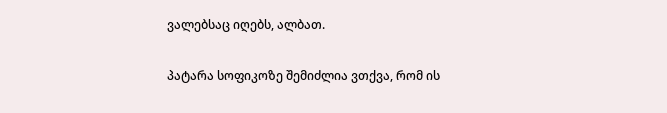ვალებსაც იღებს, ალბათ.

პატარა სოფიკოზე შემიძლია ვთქვა, რომ ის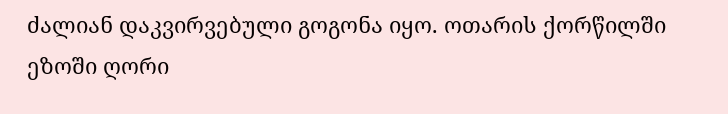ძალიან დაკვირვებული გოგონა იყო. ოთარის ქორწილში ეზოში ღორი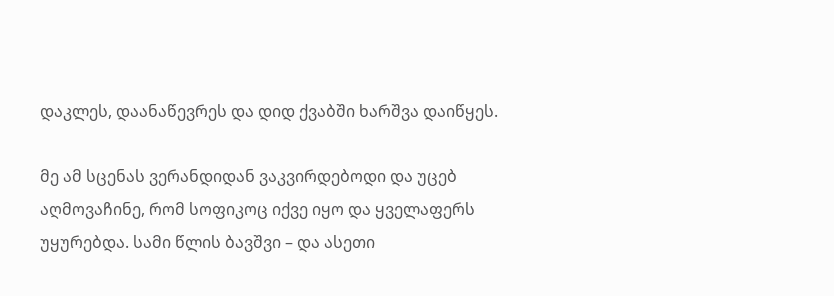დაკლეს, დაანაწევრეს და დიდ ქვაბში ხარშვა დაიწყეს.

მე ამ სცენას ვერანდიდან ვაკვირდებოდი და უცებ აღმოვაჩინე, რომ სოფიკოც იქვე იყო და ყველაფერს უყურებდა. სამი წლის ბავშვი – და ასეთი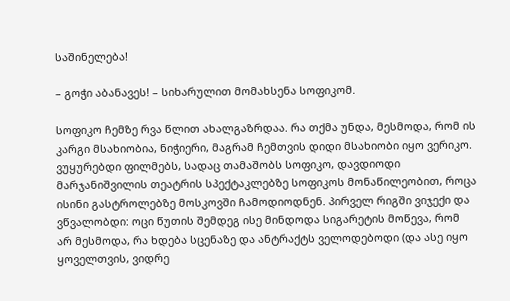საშინელება!

– გოჭი აბანავეს! – სიხარულით მომახსენა სოფიკომ.

სოფიკო ჩემზე რვა წლით ახალგაზრდაა. რა თქმა უნდა, მესმოდა, რომ ის კარგი მსახიობია, ნიჭიერი, მაგრამ ჩემთვის დიდი მსახიობი იყო ვერიკო. ვუყურებდი ფილმებს, სადაც თამაშობს სოფიკო, დავდიოდი მარჯანიშვილის თეატრის სპექტაკლებზე სოფიკოს მონაწილეობით, როცა ისინი გასტროლებზე მოსკოვში ჩამოდიოდნენ. პირველ რიგში ვიჯექი და ვწვალობდი: ოცი წუთის შემდეგ ისე მინდოდა სიგარეტის მოწევა, რომ არ მესმოდა, რა ხდება სცენაზე და ანტრაქტს ველოდებოდი (და ასე იყო ყოველთვის, ვიდრე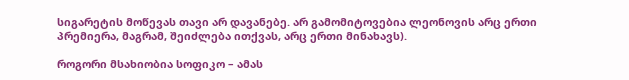სიგარეტის მოწევას თავი არ დავანებე. არ გამომიტოვებია ლეონოვის არც ერთი პრემიერა, მაგრამ, შეიძლება ითქვას, არც ერთი მინახავს).

როგორი მსახიობია სოფიკო – ამას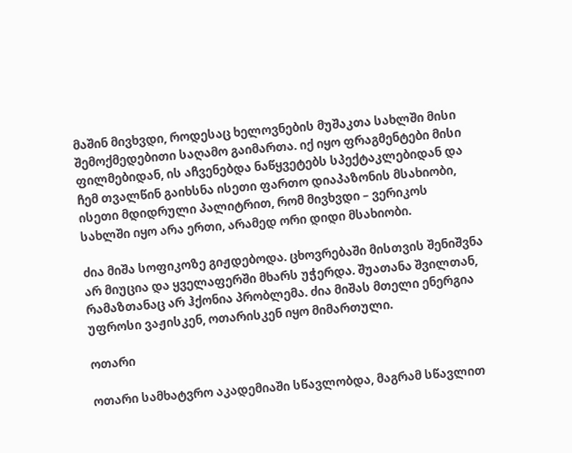მაშინ მივხვდი, როდესაც ხელოვნების მუშაკთა სახლში მისი შემოქმედებითი საღამო გაიმართა. იქ იყო ფრაგმენტები მისი ფილმებიდან, ის აჩვენებდა ნაწყვეტებს სპექტაკლებიდან და ჩემ თვალწინ გაიხსნა ისეთი ფართო დიაპაზონის მსახიობი, ისეთი მდიდრული პალიტრით, რომ მივხვდი – ვერიკოს სახლში იყო არა ერთი, არამედ ორი დიდი მსახიობი.

ძია მიშა სოფიკოზე გიჟდებოდა. ცხოვრებაში მისთვის შენიშვნა არ მიუცია და ყველაფერში მხარს უჭერდა. შუათანა შვილთან, რამაზთანაც არ ჰქონია პრობლემა. ძია მიშას მთელი ენერგია უფროსი ვაჟისკენ, ოთარისკენ იყო მიმართული.

ოთარი

ოთარი სამხატვრო აკადემიაში სწავლობდა, მაგრამ სწავლით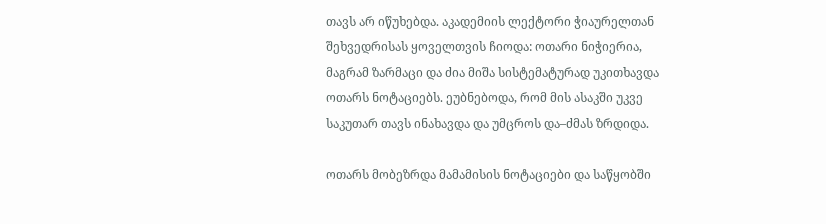თავს არ იწუხებდა. აკადემიის ლექტორი ჭიაურელთან შეხვედრისას ყოველთვის ჩიოდა: ოთარი ნიჭიერია, მაგრამ ზარმაცი და ძია მიშა სისტემატურად უკითხავდა ოთარს ნოტაციებს. ეუბნებოდა, რომ მის ასაკში უკვე საკუთარ თავს ინახავდა და უმცროს და–ძმას ზრდიდა.

ოთარს მობეზრდა მამამისის ნოტაციები და საწყობში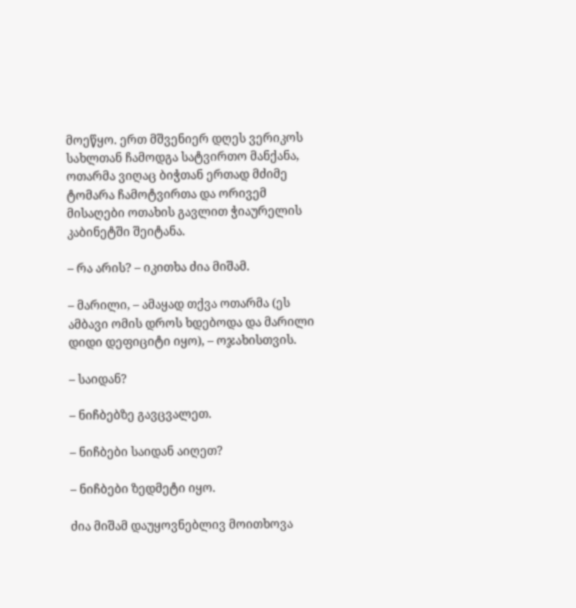მოეწყო. ერთ მშვენიერ დღეს ვერიკოს სახლთან ჩამოდგა სატვირთო მანქანა, ოთარმა ვიღაც ბიჭთან ერთად მძიმე ტომარა ჩამოტვირთა და ორივემ მისაღები ოთახის გავლით ჭიაურელის კაბინეტში შეიტანა.

– რა არის? – იკითხა ძია მიშამ.

– მარილი, – ამაყად თქვა ოთარმა (ეს ამბავი ომის დროს ხდებოდა და მარილი დიდი დეფიციტი იყო), – ოჯახისთვის.

– საიდან?

– ნიჩბებზე გავცვალეთ.

– ნიჩბები საიდან აიღეთ?

– ნიჩბები ზედმეტი იყო.

ძია მიშამ დაუყოვნებლივ მოითხოვა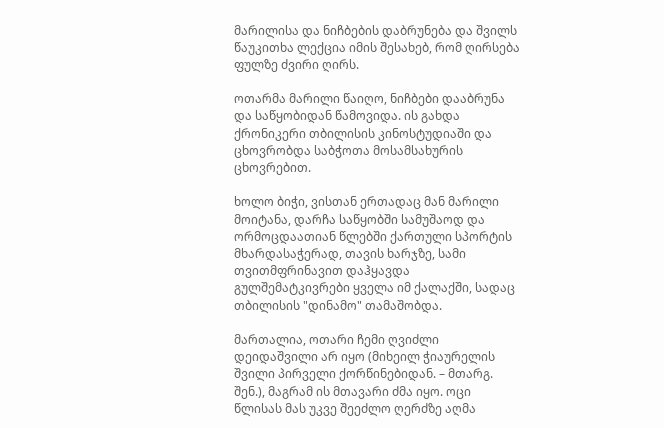მარილისა და ნიჩბების დაბრუნება და შვილს წაუკითხა ლექცია იმის შესახებ, რომ ღირსება ფულზე ძვირი ღირს.

ოთარმა მარილი წაიღო, ნიჩბები დააბრუნა და საწყობიდან წამოვიდა. ის გახდა ქრონიკერი თბილისის კინოსტუდიაში და ცხოვრობდა საბჭოთა მოსამსახურის ცხოვრებით.

ხოლო ბიჭი, ვისთან ერთადაც მან მარილი მოიტანა, დარჩა საწყობში სამუშაოდ და ორმოცდაათიან წლებში ქართული სპორტის მხარდასაჭერად, თავის ხარჯზე, სამი თვითმფრინავით დაჰყავდა გულშემატკივრები ყველა იმ ქალაქში, სადაც თბილისის "დინამო" თამაშობდა.

მართალია, ოთარი ჩემი ღვიძლი დეიდაშვილი არ იყო (მიხეილ ჭიაურელის შვილი პირველი ქორწინებიდან. – მთარგ. შენ.), მაგრამ ის მთავარი ძმა იყო. ოცი წლისას მას უკვე შეეძლო ღერძზე აღმა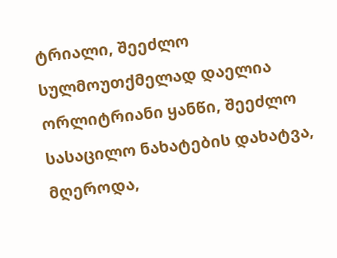ტრიალი, შეეძლო სულმოუთქმელად დაელია ორლიტრიანი ყანწი, შეეძლო სასაცილო ნახატების დახატვა, მღეროდა,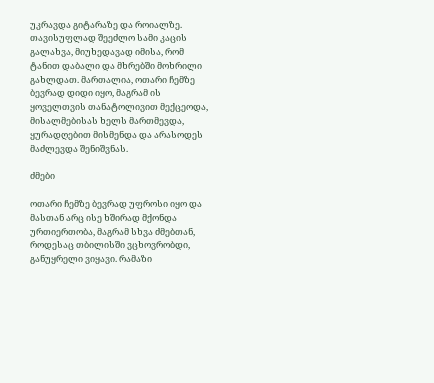უკრავდა გიტარაზე და როიალზე. თავისუფლად შეეძლო სამი კაცის გალახვა, მიუხედავად იმისა, რომ ტანით დაბალი და მხრებში მოხრილი გახლდათ. მართალია, ოთარი ჩემზე ბევრად დიდი იყო, მაგრამ ის ყოველთვის თანატოლივით მექცეოდა, მისალმებისას ხელს მართმევდა, ყურადღებით მისმენდა და არასოდეს მაძლევდა შენიშვნას.

ძმები

ოთარი ჩემზე ბევრად უფროსი იყო და მასთან არც ისე ხშირად მქონდა ურთიერთობა, მაგრამ სხვა ძმებთან, როდესაც თბილისში ვცხოვრობდი, განუყრელი ვიყავი. რამაზი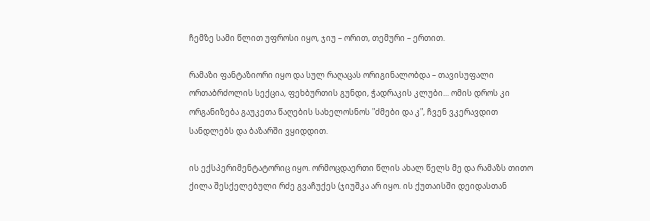ჩემზე სამი წლით უფროსი იყო, ჯიუ – ორით, თემური – ერთით.

რამაზი ფანტაზიორი იყო და სულ რაღაცას ორიგინალობდა – თავისუფალი ორთაბრძოლის სექცია, ფეხბურთის გუნდი, ჭადრაკის კლუბი... ომის დროს კი ორგანიზება გაუკეთა წაღების სახელოსნოს "ძმები და კ", ჩვენ ვკერავდით სანდლებს და ბაზარში ვყიდდით.

ის ექსპერიმენტატორიც იყო. ორმოცდაერთი წლის ახალ წელს მე და რამაზს თითო ქილა შესქელებული რძე გვაჩუქეს (ჯიუშკა არ იყო. ის ქუთაისში დეიდასთან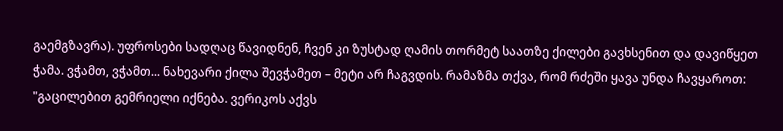გაემგზავრა). უფროსები სადღაც წავიდნენ, ჩვენ კი ზუსტად ღამის თორმეტ საათზე ქილები გავხსენით და დავიწყეთ ჭამა. ვჭამთ, ვჭამთ... ნახევარი ქილა შევჭამეთ – მეტი არ ჩაგვდის. რამაზმა თქვა, რომ რძეში ყავა უნდა ჩავყაროთ: "გაცილებით გემრიელი იქნება. ვერიკოს აქვს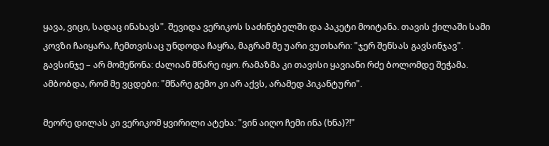ყავა, ვიცი, სადაც ინახავს". შევიდა ვერიკოს საძინებელში და პაკეტი მოიტანა. თავის ქილაში სამი კოვზი ჩაიყარა, ჩემთვისაც უნდოდა ჩაყრა, მაგრამ მე უარი ვუთხარი: "ჯერ შენსას გავსინჯავ". გავსინჯე – არ მომეწონა: ძალიან მწარე იყო. რამაზმა კი თავისი ყავიანი რძე ბოლომდე შეჭამა. ამბობდა, რომ მე ვცდები: "მწარე გემო კი არ აქვს, არამედ პიკანტური".

მეორე დილას კი ვერიკომ ყვირილი ატეხა: "ვინ აიღო ჩემი ინა (ხნა)?!"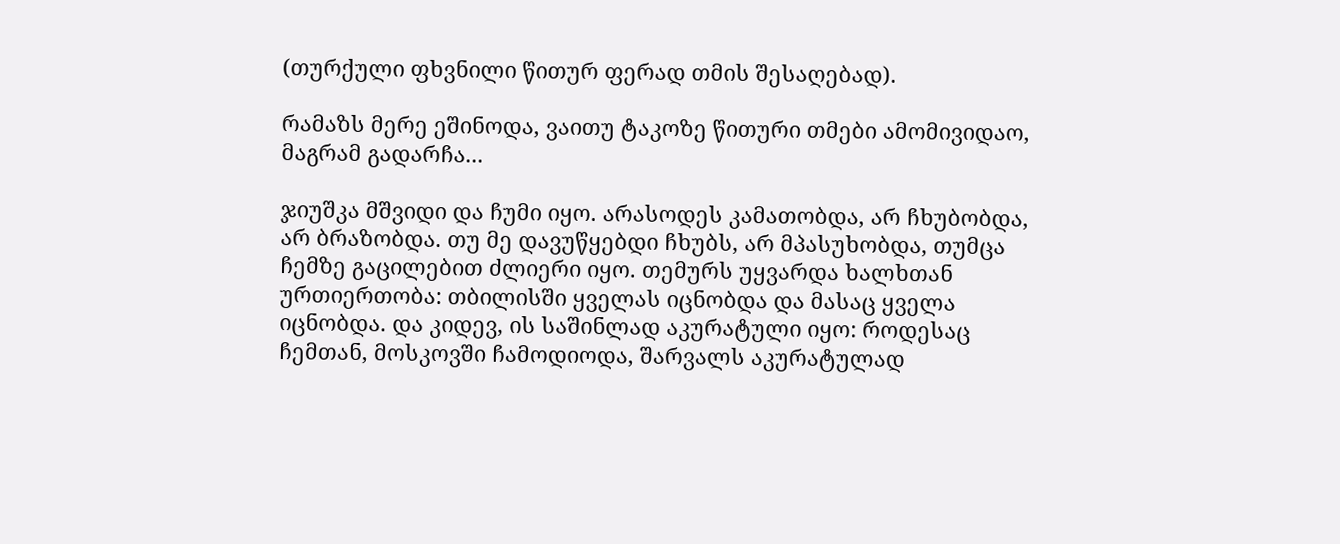(თურქული ფხვნილი წითურ ფერად თმის შესაღებად).

რამაზს მერე ეშინოდა, ვაითუ ტაკოზე წითური თმები ამომივიდაო, მაგრამ გადარჩა...

ჯიუშკა მშვიდი და ჩუმი იყო. არასოდეს კამათობდა, არ ჩხუბობდა, არ ბრაზობდა. თუ მე დავუწყებდი ჩხუბს, არ მპასუხობდა, თუმცა ჩემზე გაცილებით ძლიერი იყო. თემურს უყვარდა ხალხთან ურთიერთობა: თბილისში ყველას იცნობდა და მასაც ყველა იცნობდა. და კიდევ, ის საშინლად აკურატული იყო: როდესაც ჩემთან, მოსკოვში ჩამოდიოდა, შარვალს აკურატულად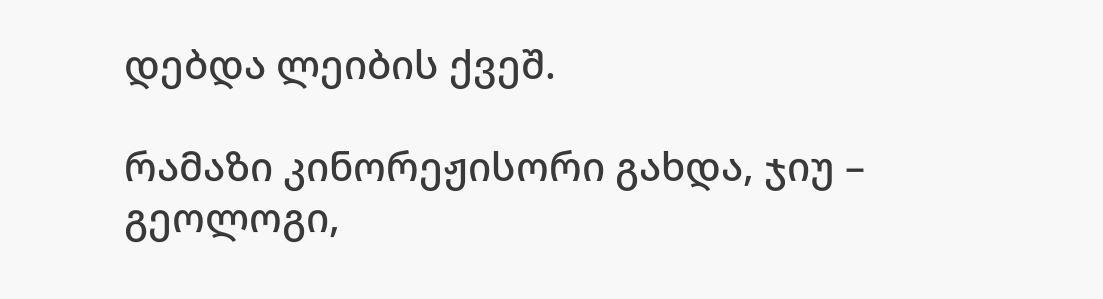დებდა ლეიბის ქვეშ.

რამაზი კინორეჟისორი გახდა, ჯიუ – გეოლოგი,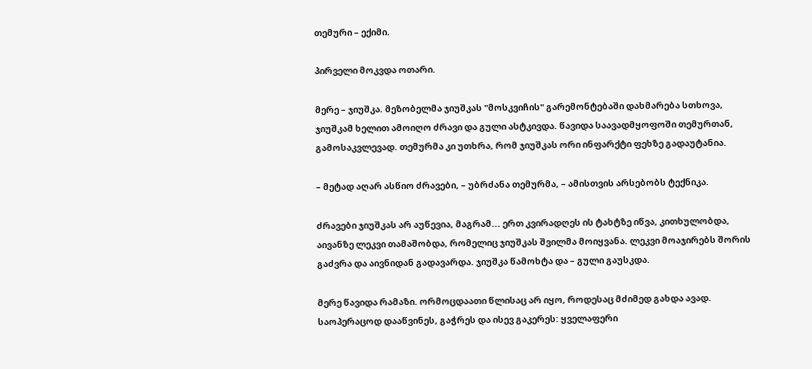თემური – ექიმი.

პირველი მოკვდა ოთარი.

მერე – ჯიუშკა. მეზობელმა ჯიუშკას "მოსკვიჩის" გარემონტებაში დახმარება სთხოვა, ჯიუშკამ ხელით ამოიღო ძრავი და გული ასტკივდა. წავიდა საავადმყოფოში თემურთან, გამოსაკვლევად. თემურმა კი უთხრა, რომ ჯიუშკას ორი ინფარქტი ფეხზე გადაუტანია.

– მეტად აღარ ასწიო ძრავები, – უბრძანა თემურმა, – ამისთვის არსებობს ტექნიკა.

ძრავები ჯიუშკას არ აუწევია, მაგრამ... ერთ კვირადღეს ის ტახტზე იწვა, კითხულობდა, აივანზე ლეკვი თამაშობდა, რომელიც ჯიუშკას შვილმა მოიყვანა. ლეკვი მოაჯირებს შორის გაძვრა და აივნიდან გადავარდა. ჯიუშკა წამოხტა და – გული გაუსკდა.

მერე წავიდა რამაზი. ორმოცდაათი წლისაც არ იყო, როდესაც მძიმედ გახდა ავად. საოპერაცოდ დააწვინეს, გაჭრეს და ისევ გაკერეს: ყველაფერი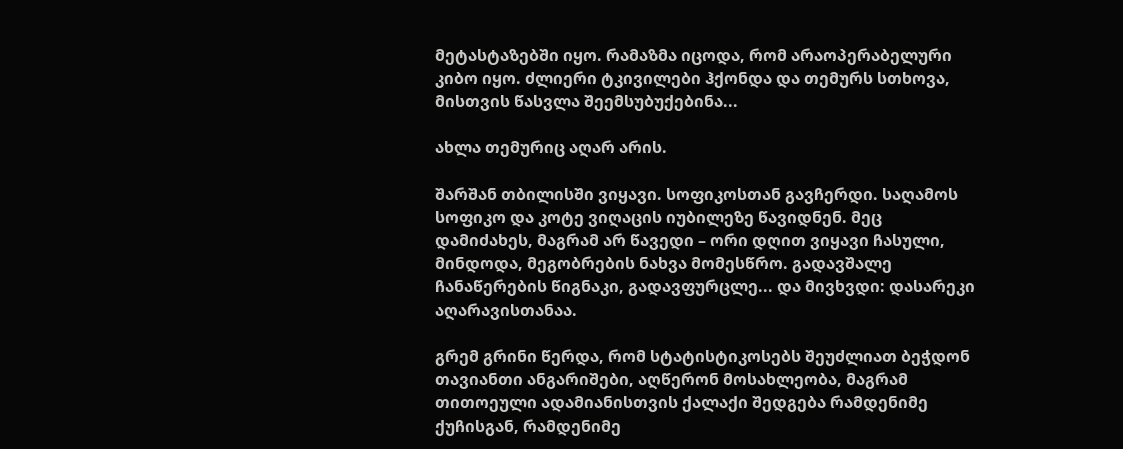მეტასტაზებში იყო. რამაზმა იცოდა, რომ არაოპერაბელური კიბო იყო. ძლიერი ტკივილები ჰქონდა და თემურს სთხოვა, მისთვის წასვლა შეემსუბუქებინა...

ახლა თემურიც აღარ არის.

შარშან თბილისში ვიყავი. სოფიკოსთან გავჩერდი. საღამოს სოფიკო და კოტე ვიღაცის იუბილეზე წავიდნენ. მეც დამიძახეს, მაგრამ არ წავედი – ორი დღით ვიყავი ჩასული, მინდოდა, მეგობრების ნახვა მომესწრო. გადავშალე ჩანაწერების წიგნაკი, გადავფურცლე... და მივხვდი: დასარეკი აღარავისთანაა.

გრემ გრინი წერდა, რომ სტატისტიკოსებს შეუძლიათ ბეჭდონ თავიანთი ანგარიშები, აღწერონ მოსახლეობა, მაგრამ თითოეული ადამიანისთვის ქალაქი შედგება რამდენიმე ქუჩისგან, რამდენიმე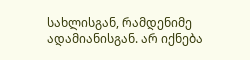სახლისგან, რამდენიმე ადამიანისგან. არ იქნება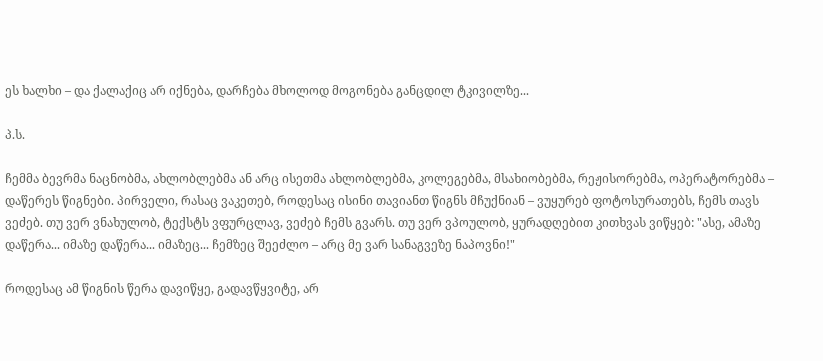ეს ხალხი – და ქალაქიც არ იქნება, დარჩება მხოლოდ მოგონება განცდილ ტკივილზე...

პ.ს.

ჩემმა ბევრმა ნაცნობმა, ახლობლებმა ან არც ისეთმა ახლობლებმა, კოლეგებმა, მსახიობებმა, რეჟისორებმა, ოპერატორებმა – დაწერეს წიგნები. პირველი, რასაც ვაკეთებ, როდესაც ისინი თავიანთ წიგნს მჩუქნიან – ვუყურებ ფოტოსურათებს, ჩემს თავს ვეძებ. თუ ვერ ვნახულობ, ტექსტს ვფურცლავ, ვეძებ ჩემს გვარს. თუ ვერ ვპოულობ, ყურადღებით კითხვას ვიწყებ: "ასე, ამაზე დაწერა... იმაზე დაწერა... იმაზეც... ჩემზეც შეეძლო – არც მე ვარ სანაგვეზე ნაპოვნი!"

როდესაც ამ წიგნის წერა დავიწყე, გადავწყვიტე, არ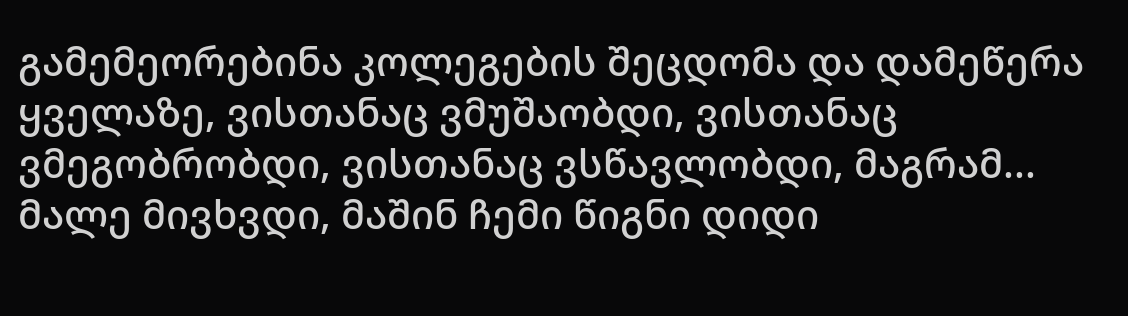გამემეორებინა კოლეგების შეცდომა და დამეწერა ყველაზე, ვისთანაც ვმუშაობდი, ვისთანაც ვმეგობრობდი, ვისთანაც ვსწავლობდი, მაგრამ... მალე მივხვდი, მაშინ ჩემი წიგნი დიდი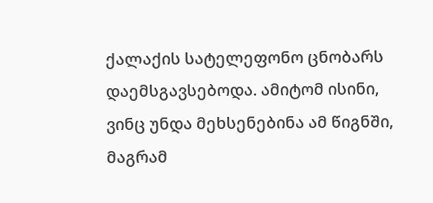ქალაქის სატელეფონო ცნობარს დაემსგავსებოდა. ამიტომ ისინი, ვინც უნდა მეხსენებინა ამ წიგნში, მაგრამ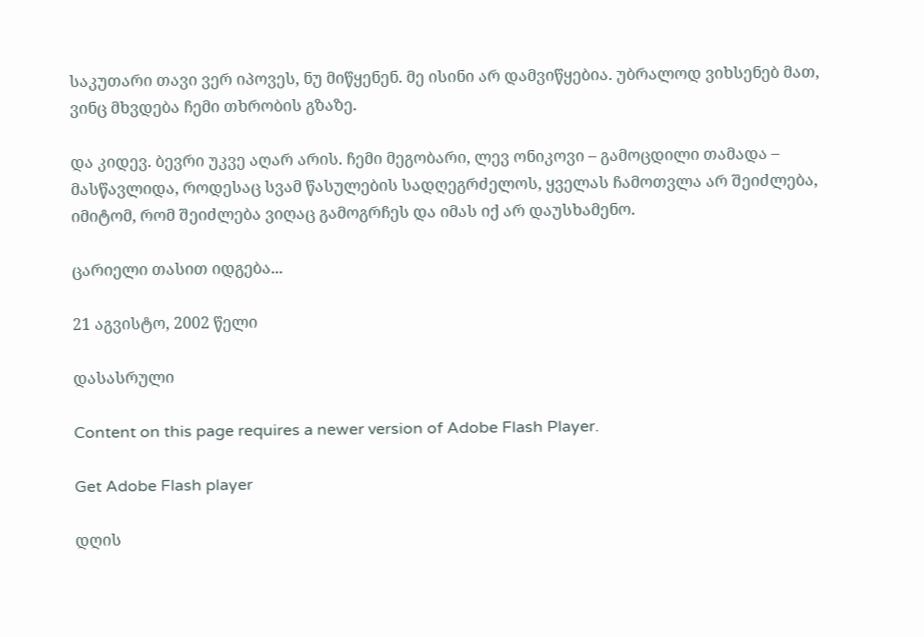საკუთარი თავი ვერ იპოვეს, ნუ მიწყენენ. მე ისინი არ დამვიწყებია. უბრალოდ ვიხსენებ მათ, ვინც მხვდება ჩემი თხრობის გზაზე.

და კიდევ. ბევრი უკვე აღარ არის. ჩემი მეგობარი, ლევ ონიკოვი – გამოცდილი თამადა – მასწავლიდა, როდესაც სვამ წასულების სადღეგრძელოს, ყველას ჩამოთვლა არ შეიძლება, იმიტომ, რომ შეიძლება ვიღაც გამოგრჩეს და იმას იქ არ დაუსხამენო.

ცარიელი თასით იდგება...

21 აგვისტო, 2002 წელი

დასასრული

Content on this page requires a newer version of Adobe Flash Player.

Get Adobe Flash player

დღის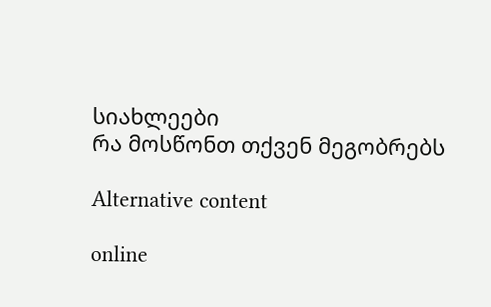სიახლეები
რა მოსწონთ თქვენ მეგობრებს

Alternative content

online